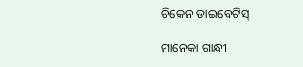ଚିକେନ ଡାଇବେଟିସ୍‌

ମାନେକା ଗାନ୍ଧୀ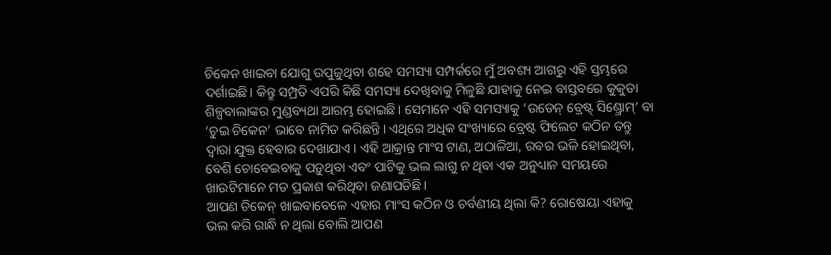ଚିକେନ ଖାଇବା ଯୋଗୁ ଉପୁଜୁଥିବା ଶହେ ସମସ୍ୟା ସମ୍ପର୍କରେ ମୁଁ ଅବଶ୍ୟ ଆଗରୁ ଏହି ସ୍ତମ୍ଭରେ ଦର୍ଶାଇଛି। କିନ୍ତୁ ସମ୍ପ୍ରତି ଏପରି କିଛି ସମସ୍ୟା ଦେଖିବାକୁ ମିଳୁଛି ଯାହାକୁ ନେଇ ବାସ୍ତବରେ କୁକୁଡା ଶିଳ୍ପବାଲାଙ୍କର ମୁଣ୍ଡବ୍ୟଥା ଆରମ୍ଭ ହୋଇଛି। ସେମାନେ ଏହି ସମସ୍ୟାକୁ ‘ଉଡେନ୍‌ ବ୍ରେଷ୍ଟ୍‌ ସିଣ୍ଡ୍ରୋମ୍‌’ ବା ‘ଚୁଇ ଚିକେନ’ ଭାବେ ନାମିତ କରିଛନ୍ତି। ଏଥିରେ ଅଧିକ ସଂଖ୍ୟାରେ ବ୍ରେଷ୍ଟ ଫିଲେଟ କଠିନ ତନ୍ତୁ ଦ୍ୱାରା ଯୁକ୍ତ ହେବାର ଦେଖାଯାଏ। ଏହି ଆକ୍ରାନ୍ତ ମାଂସ ଟାଣ, ଅଠାଳିଆ, ରବର ଭଳି ହୋଇଥିବା, ବେଶି ଚୋବେଇବାକୁ ପଡ଼ୁଥିବା ଏବଂ ପାଟିକୁ ଭଲ ଲାଗୁ ନ ଥିବା ଏକ ଅନୁଧ୍ୟାନ ସମୟରେ ଖାଉଟିମାନେ ମତ ପ୍ରକାଶ କରିଥିବା ଜଣାପଡିଛି।
ଆପଣ ଚିକେନ୍‌ ଖାଇବାବେଳେ ଏହାର ମାଂସ କଠିନ ଓ ଚର୍ବଣୀୟ ଥିଲା କି? ରୋଷେୟା ଏହାକୁ ଭଲ କରି ରାନ୍ଧି ନ ଥିଲା ବୋଲି ଆପଣ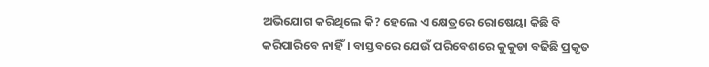ଅଭିଯୋଗ କରିଥିଲେ କି? ହେଲେ ଏ କ୍ଷେତ୍ରରେ ରୋଷେୟା କିଛି ବି କରିପାରିବେ ନାହିଁ। ବାସ୍ତବରେ ଯେଉଁ ପରିବେଶରେ କୁକୁଡା ବଢିଛି ପ୍ରକୃତ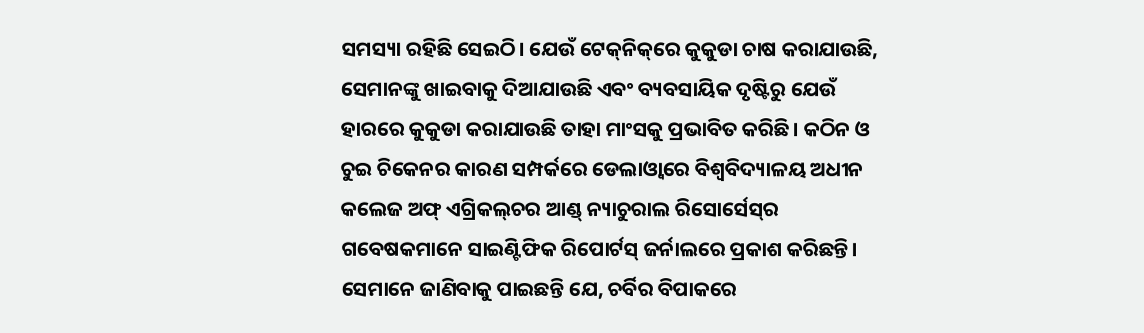ସମସ୍ୟା ରହିଛି ସେଇଠି। ଯେଉଁ ଟେକ୍‌ନିକ୍‌ରେ କୁକୁଡା ଚାଷ କରାଯାଉଛି, ସେମାନଙ୍କୁ ଖାଇବାକୁ ଦିଆଯାଉଛି ଏବଂ ବ୍ୟବସାୟିକ ଦୃଷ୍ଟିରୁ ଯେଉଁ ହାରରେ କୁକୁଡା କରାଯାଉଛି ତାହା ମାଂସକୁ ପ୍ରଭାବିତ କରିଛି। କଠିନ ଓ ଚୁଇ ଚିକେନର କାରଣ ସମ୍ପର୍କରେ ଡେଲାଓ୍ବାରେ ବିଶ୍ୱବିଦ୍ୟାଳୟ ଅଧୀନ କଲେଜ ଅଫ୍‌ ଏଗ୍ରିକଲ୍‌ଚର ଆଣ୍ଡ୍‌ ନ୍ୟାଚୁରାଲ ରିସୋର୍ସେସ୍‌ର ଗବେଷକମାନେ ସାଇଣ୍ଟିଫିକ ରିପୋର୍ଟସ୍‌ ଜର୍ନାଲରେ ପ୍ରକାଶ କରିଛନ୍ତି। ସେମାନେ ଜାଣିବାକୁ ପାଇଛନ୍ତି ଯେ, ଚର୍ବିର ବିପାକରେ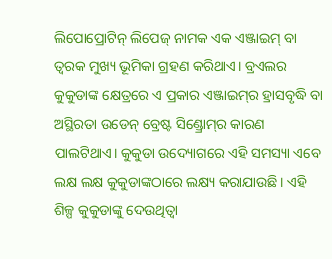ଲିପୋପ୍ରୋଟିନ୍‌ ଲିପେଜ୍‌ ନାମକ ଏକ ଏଞ୍ଜାଇମ୍‌ ବା ତ୍ୱରକ ମୁଖ୍ୟ ଭୂମିକା ଗ୍ରହଣ କରିଥାଏ। ବ୍ରଏଲର କୁକୁଡାଙ୍କ କ୍ଷେତ୍ରରେ ଏ ପ୍ରକାର ଏଞ୍ଜାଇମ୍‌ର ହ୍ରାସବୃଦ୍ଧି ବା ଅସ୍ଥିରତା ଉଡେନ୍‌ ବ୍ରେଷ୍ଟ ସିଣ୍ଡ୍ରୋମ୍‌ର କାରଣ ପାଲଟିଥାଏ। କୁକୁଡା ଉଦ୍ୟୋଗରେ ଏହି ସମସ୍ୟା ଏବେ ଲକ୍ଷ ଲକ୍ଷ କୁକୁଡାଙ୍କଠାରେ ଲକ୍ଷ୍ୟ କରାଯାଉଛି। ଏହି ଶିଳ୍ପ କୁକୁଡାଙ୍କୁ ଦେଉଥିତ୍ବା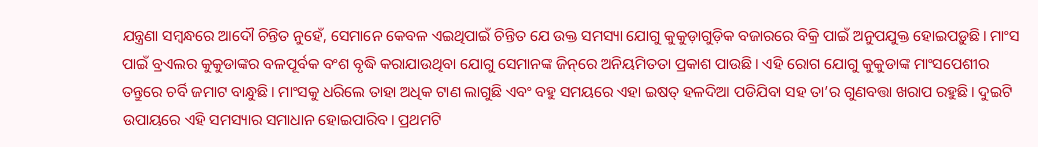ଯନ୍ତ୍ରଣା ସମ୍ବନ୍ଧରେ ଆଦୌ ଚିନ୍ତିତ ନୁହେଁ, ସେମାନେ କେବଳ ଏଇଥିପାଇଁ ଚିନ୍ତିତ ଯେ ଉକ୍ତ ସମସ୍ୟା ଯୋଗୁ କୁକୁଡ଼ାଗୁଡ଼ିକ ବଜାରରେ ବିକ୍ରି ପାଇଁ ଅନୁପଯୁକ୍ତ ହୋଇପଡ଼ୁଛି। ମାଂସ ପାଇଁ ବ୍ରଏଲର କୁକୁଡାଙ୍କର ବଳପୂର୍ବକ ବଂଶ ବୃଦ୍ଧି କରାଯାଉଥିବା ଯୋଗୁ ସେମାନଙ୍କ ଜିନ୍‌ରେ ଅନିୟମିତତା ପ୍ରକାଶ ପାଉଛି। ଏହି ରୋଗ ଯୋଗୁ କୁକୁଡାଙ୍କ ମାଂସପେଶୀର ତନ୍ତୁରେ ଚର୍ବି ଜମାଟ ବାନ୍ଧୁଛି। ମାଂସକୁ ଧରିଲେ ତାହା ଅଧିକ ଟାଣ ଲାଗୁଛି ଏବଂ ବହୁ ସମୟରେ ଏହା ଇଷତ୍‌ ହଳଦିଆ ପଡିଯିବା ସହ ତା’ର ଗୁଣବତ୍ତା ଖରାପ ରହୁଛି। ଦୁଇଟି ଉପାୟରେ ଏହି ସମସ୍ୟାର ସମାଧାନ ହୋଇପାରିବ। ପ୍ରଥମଟି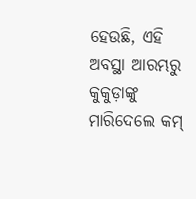ହେଉଛି, ଏହି ଅବସ୍ଥା ଆରମ୍ଭରୁ କୁକୁଡ଼ାଙ୍କୁ ମାରିଦେଲେ କମ୍‌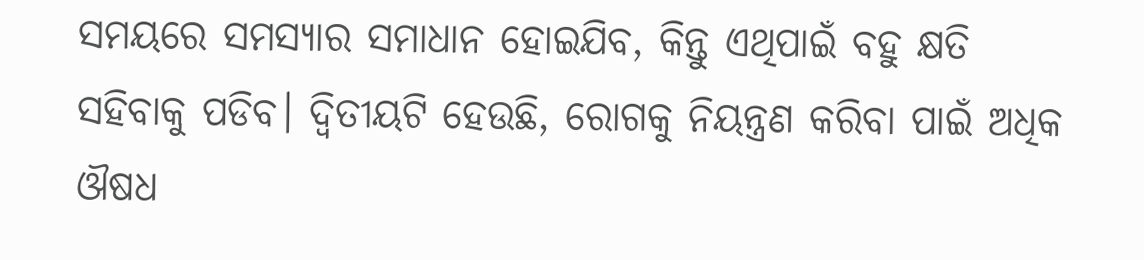ସମୟରେ ସମସ୍ୟାର ସମାଧାନ ହୋଇଯିବ, କିନ୍ତୁ ଏଥିପାଇଁ ବହୁ କ୍ଷତି ସହିବାକୁ ପଡିବ। ଦ୍ୱିତୀୟଟି ହେଉଛି, ରୋଗକୁ ନିୟନ୍ତ୍ରଣ କରିବା ପାଇଁ ଅଧିକ ଔଷଧ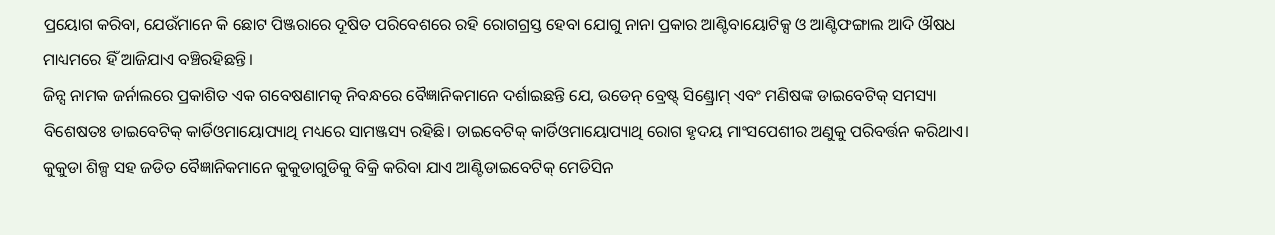ପ୍ରୟୋଗ କରିବା, ଯେଉଁମାନେ କି ଛୋଟ ପିଞ୍ଜରାରେ ଦୂଷିତ ପରିବେଶରେ ରହି ରୋଗଗ୍ରସ୍ତ ହେବା ଯୋଗୁ ନାନା ପ୍ରକାର ଆଣ୍ଟିବାୟୋଟିକ୍ସ ଓ ଆଣ୍ଟିଫଙ୍ଗାଲ ଆଦି ଔଷଧ ମାଧ୍ୟମରେ ହିଁ ଆଜିଯାଏ ବଞ୍ଚିରହିଛନ୍ତି।
ଜିନ୍ସ ନାମକ ଜର୍ନାଲରେ ପ୍ରକାଶିତ ଏକ ଗବେଷଣାମତ୍କ ନିବନ୍ଧରେ ବୈଜ୍ଞାନିକମାନେ ଦର୍ଶାଇଛନ୍ତି ଯେ, ଉଡେନ୍‌ ବ୍ରେଷ୍ଟ୍‌ ସିଣ୍ଡ୍ରୋମ୍‌ ଏବଂ ମଣିଷଙ୍କ ଡାଇବେଟିକ୍‌ ସମସ୍ୟା ବିଶେଷତଃ ଡାଇବେଟିକ୍‌ କାର୍ଡିଓମାୟୋପ୍ୟାଥି ମଧ୍ୟରେ ସାମଞ୍ଜସ୍ୟ ରହିଛି। ଡାଇବେଟିକ୍‌ କାର୍ଡିଓମାୟୋପ୍ୟାଥି ରୋଗ ହୃଦୟ ମାଂସପେଶୀର ଅଣୁକୁ ପରିବର୍ତ୍ତନ କରିଥାଏ। କୁକୁଡା ଶିଳ୍ପ ସହ ଜଡିତ ବୈଜ୍ଞାନିକମାନେ କୁକୁଡାଗୁଡିକୁ ବିକ୍ରି କରିବା ଯାଏ ଆଣ୍ଟିଡାଇବେଟିକ୍‌ ମେଡିସିନ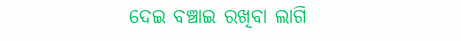ଦେଇ ବଞ୍ଚାଇ ରଖିବା ଲାଗି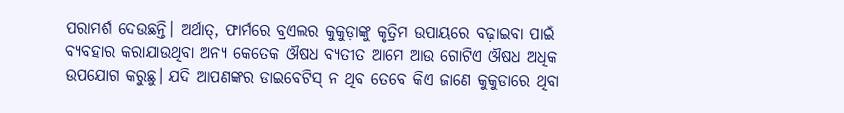ପରାମର୍ଶ ଦେଉଛନ୍ତି। ଅର୍ଥାତ୍‌, ଫାର୍ମରେ ବ୍ରଏଲର କୁକୁଡ଼ାଙ୍କୁ କୃତ୍ରିମ ଉପାୟରେ ବଢ଼ାଇବା ପାଇଁ ବ୍ୟବହାର କରାଯାଉଥିବା ଅନ୍ୟ କେତେକ ଔଷଧ ବ୍ୟତୀତ ଆମେ ଆଉ ଗୋଟିଏ ଔଷଧ ଅଧିକ ଉପଯୋଗ କରୁଛୁ। ଯଦି ଆପଣଙ୍କର ଡାଇବେଟିସ୍‌ ନ ଥିବ ତେବେ କିଏ ଜାଣେ କୁକୁଡାରେ ଥିବା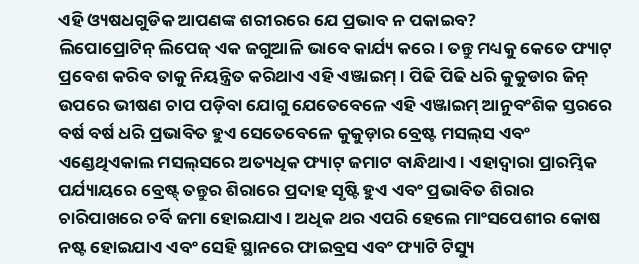ଏହି ଓ୍ୟଷଧଗୁଡିକ ଆପଣଙ୍କ ଶରୀରରେ ଯେ ପ୍ରଭାବ ନ ପକାଇବ?
ଲିପୋପ୍ରୋଟିନ୍‌ ଲିପେଜ୍‌ ଏକ ଜଗୁଆଳି ଭାବେ କାର୍ଯ୍ୟ କରେ। ତନ୍ତୁ ମଧ୍ୟକୁ କେତେ ଫ୍ୟାଟ୍‌ ପ୍ରବେଶ କରିବ ତାକୁ ନିୟନ୍ତ୍ରିତ କରିଥାଏ ଏହି ଏଞ୍ଜାଇମ୍‌। ପିଢି ପିଢି ଧରି କୁକୁଡାର ଜିନ୍‌ ଉପରେ ଭୀଷଣ ଚାପ ପଡ଼ିବା ଯୋଗୁ ଯେତେବେଳେ ଏହି ଏଞ୍ଜାଇମ୍‌ ଆନୁବଂଶିକ ସ୍ତରରେ ବର୍ଷ ବର୍ଷ ଧରି ପ୍ରଭାବିତ ହୁଏ ସେତେବେଳେ କୁକୁଡ଼ାର ବ୍ରେଷ୍ଟ ମସଲ୍‌ସ ଏବଂ ଏଣ୍ଡେଥିଏକାଲ ମସଲ୍‌ସରେ ଅତ୍ୟଧିକ ଫ୍ୟାଟ୍‌ ଜମାଟ ବାନ୍ଧିଥାଏ। ଏହାଦ୍ୱାରା ପ୍ରାରମ୍ଭିକ ପର୍ଯ୍ୟାୟରେ ବ୍ରେଷ୍ଟ୍‌ ତନ୍ତୁର ଶିରାରେ ପ୍ରଦାହ ସୃଷ୍ଟି ହୁଏ ଏବଂ ପ୍ରଭାବିତ ଶିରାର ଚାରିପାଖରେ ଚର୍ବି ଜମା ହୋଇଯାଏ। ଅଧିକ ଥର ଏପରି ହେଲେ ମାଂସପେଶୀର କୋଷ ନଷ୍ଟ ହୋଇଯାଏ ଏବଂ ସେହି ସ୍ଥାନରେ ଫାଇବ୍ରସ ଏବଂ ଫ୍ୟାଟି ଟିସ୍ୟୁ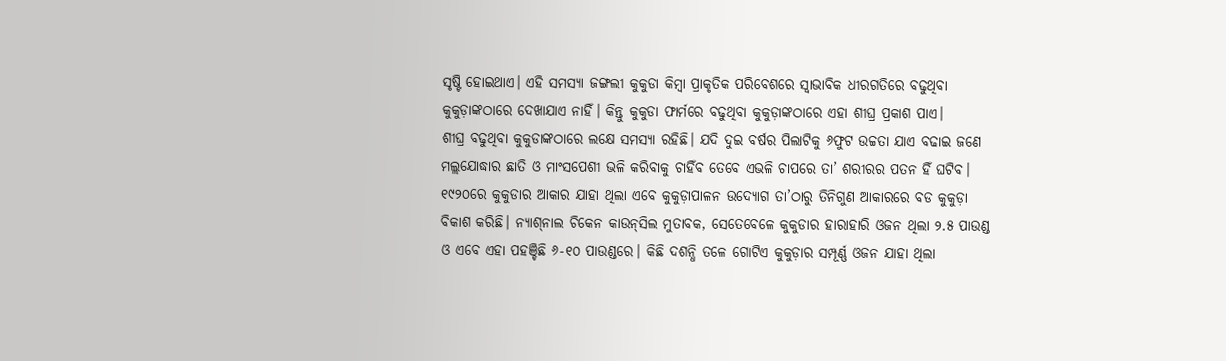ସୃଷ୍ଟି ହୋଇଥାଏ। ଏହି ସମସ୍ୟା ଜଙ୍ଗଲୀ କୁକୁଡା କିମ୍ବା ପ୍ରାକୃତିକ ପରିବେଶରେ ସ୍ବାଭାବିକ ଧୀରଗତିରେ ବଢୁଥିବା କୁକୁଡ଼ାଙ୍କଠାରେ ଦେଖାଯାଏ ନାହିଁ। କିନ୍ତୁ କୁକୁଡା ଫାର୍ମରେ ବଢୁଥିବା କୁକୁଡ଼ାଙ୍କଠାରେ ଏହା ଶୀଘ୍ର ପ୍ରକାଶ ପାଏ।
ଶୀଘ୍ର ବଢୁଥିବା କୁକୁଡାଙ୍କଠାରେ ଲକ୍ଷେ ସମସ୍ୟା ରହିଛି। ଯଦି ଦୁଇ ବର୍ଷର ପିଲାଟିକୁ ୬ଫୁଟ ଉଚ୍ଚତା ଯାଏ ବଢାଇ ଜଣେ ମଲ୍ଲଯୋଦ୍ଧାର ଛାତି ଓ ମାଂସପେଶୀ ଭଳି କରିବାକୁ ଚାହିଁବ ତେବେ ଏଭଳି ଚାପରେ ତା’ ଶରୀରର ପତନ ହିଁ ଘଟିବ। ୧୯୨୦ରେ କୁକୁଡାର ଆକାର ଯାହା ଥିଲା ଏବେ କୁକୁଡ଼ାପାଳନ ଉଦ୍ୟୋଗ ତା’ଠାରୁ ତିନିଗୁଣ ଆକାରରେ ବଡ କୁକୁଡ଼ା ବିକାଶ କରିଛି। ନ୍ୟାଶ୍‌ନାଲ ଚିକେନ କାଉନ୍‌ସିଲ ମୁତାବକ, ସେତେବେଳେ କୁକୁଡାର ହାରାହାରି ଓଜନ ଥିଲା ୨.୫ ପାଉଣ୍ଡ ଓ ଏବେ ଏହା ପହଞ୍ଚିଛି ୬-୧୦ ପାଉଣ୍ଡରେ। କିଛି ଦଶନ୍ଧି ତଳେ ଗୋଟିଏ କୁକୁଡ଼ାର ସମ୍ପୂର୍ଣ୍ଣ ଓଜନ ଯାହା ଥିଲା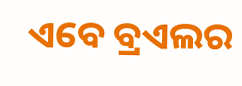ଏବେ ବ୍ରଏଲର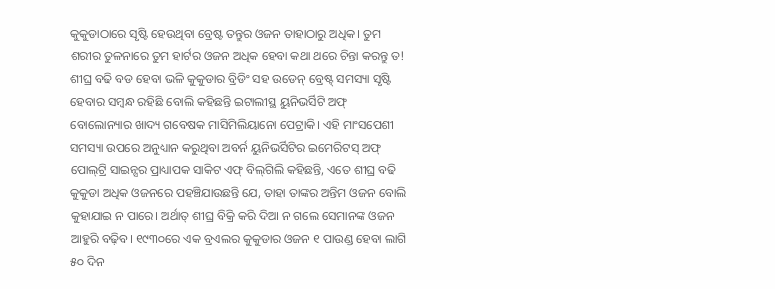କୁକୁଡାଠାରେ ସୃଷ୍ଟି ହେଉଥିବା ବ୍ରେଷ୍ଟ ତନ୍ତୁର ଓଜନ ତାହାଠାରୁ ଅଧିକ। ତୁମ ଶରୀର ତୁଳନାରେ ତୁମ ହାର୍ଟର ଓଜନ ଅଧିକ ହେବା କଥା ଥରେ ଚିନ୍ତା କରନ୍ତୁ ତ!
ଶୀଘ୍ର ବଢି ବଡ ହେବା ଭଳି କୁକୁଡାର ବ୍ରିଡିଂ ସହ ଉଡେନ୍‌ ବ୍ରେଷ୍ଟ୍‌ ସମସ୍ୟା ସୃଷ୍ଟି ହେବାର ସମ୍ବନ୍ଧ ରହିଛି ବୋଲି କହିଛନ୍ତି ଇଟାଲୀସ୍ଥ ୟୁନିଭର୍ସିଟି ଅଫ୍‌ ବୋଲୋନ୍ୟାର ଖାଦ୍ୟ ଗବେଷକ ମାସିମିଲିୟାନୋ ପେଟ୍ରାକି। ଏହି ମାଂସପେଶୀ ସମସ୍ୟା ଉପରେ ଅନୁଧ୍ୟାନ କରୁଥିବା ଅବର୍ନ ୟୁନିଭର୍ସିଟିର ଇମେରିଟସ୍‌ ଅଫ୍‌ ପୋଲ୍‌ଟ୍ରି ସାଇନ୍ସର ପ୍ରାଧ୍ୟାପକ ସାକିଟ ଏଫ୍‌ ବିଲ୍‌ଗିଲି କହିଛନ୍ତି, ଏତେ ଶୀଘ୍ର ବଢି କୁକୁଡା ଅଧିକ ଓଜନରେ ପହଞ୍ଚିଯାଉଛନ୍ତି ଯେ, ତାହା ତାଙ୍କର ଅନ୍ତିମ ଓଜନ ବୋଲି କୁହାଯାଇ ନ ପାରେ। ଅର୍ଥାତ୍‌ ଶୀଘ୍ର ବିକ୍ରି କରି ଦିଆ ନ ଗଲେ ସେମାନଙ୍କ ଓଜନ ଆହୁରି ବଢ଼ିବ। ୧୯୩୦ରେ ଏକ ବ୍ରଏଲର କୁକୁଡାର ଓଜନ ୧ ପାଉଣ୍ଡ ହେବା ଲାଗି ୫୦ ଦିନ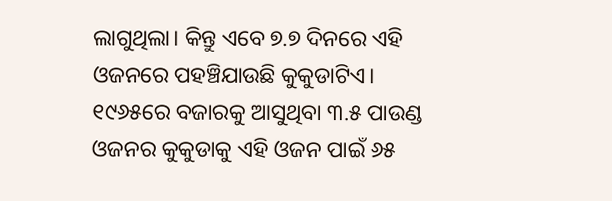ଲାଗୁଥିଲା। କିନ୍ତୁ ଏବେ ୭.୭ ଦିନରେ ଏହି ଓଜନରେ ପହଞ୍ଚିଯାଉଛି କୁକୁଡାଟିଏ। ୧୯୬୫ରେ ବଜାରକୁ ଆସୁଥିବା ୩.୫ ପାଉଣ୍ଡ ଓଜନର କୁକୁଡାକୁ ଏହି ଓଜନ ପାଇଁ ୬୫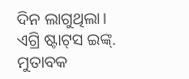ଦିନ ଲାଗୁଥିଲା। ଏଗ୍ରି ଷ୍ଟାଟ୍‌ସ ଇଙ୍କ୍‌. ମୁତାବକ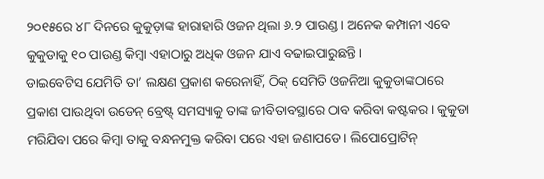୨୦୧୫ରେ ୪୮ ଦିନରେ କୁକୁଡ଼ାଙ୍କ ହାରାହାରି ଓଜନ ଥିଲା ୬.୨ ପାଉଣ୍ଡ। ଅନେକ କମ୍ପାନୀ ଏବେ କୁକୁଡାକୁ ୧୦ ପାଉଣ୍ଡ କିମ୍ବା ଏହାଠାରୁ ଅଧିକ ଓଜନ ଯାଏ ବଢାଇପାରୁଛନ୍ତି।
ଡାଇବେଟିସ ଯେମିତି ତା’ ଲକ୍ଷଣ ପ୍ରକାଶ କରେନାହିଁ, ଠିକ୍‌ ସେମିତି ଓଜନିଆ କୁକୁଡାଙ୍କଠାରେ ପ୍ରକାଶ ପାଉଥିବା ଉଡେନ୍‌ ବ୍ରେଷ୍ଟ୍‌ ସମସ୍ୟାକୁ ତାଙ୍କ ଜୀବିତାବସ୍ଥାରେ ଠାବ କରିବା କଷ୍ଟକର। କୁକୁଡା ମରିଯିବା ପରେ କିମ୍ବା ତାକୁ ବନ୍ଧନମୁକ୍ତ କରିବା ପରେ ଏହା ଜଣାପଡେ। ଲିପୋପ୍ରୋଟିନ୍‌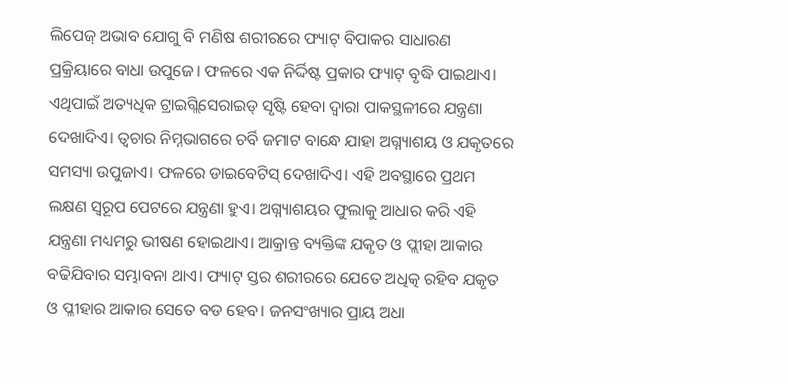ଲିପେଜ୍‌ ଅଭାବ ଯୋଗୁ ବି ମଣିଷ ଶରୀରରେ ଫ୍ୟାଟ୍‌ ବିପାକର ସାଧାରଣ ପ୍ରକ୍ରିୟାରେ ବାଧା ଉପୁଜେ। ଫଳରେ ଏକ ନିର୍ଦ୍ଦିଷ୍ଟ ପ୍ରକାର ଫ୍ୟାଟ୍‌ ବୃଦ୍ଧି ପାଇଥାଏ। ଏଥିପାଇଁ ଅତ୍ୟଧିକ ଟ୍ରାଇଗ୍ଲିସେରାଇଡ୍‌ ସୃଷ୍ଟି ହେବା ଦ୍ୱାରା ପାକସ୍ଥଳୀରେ ଯନ୍ତ୍ରଣା ଦେଖାଦିଏ। ତ୍ୱଚାର ନିମ୍ନଭାଗରେ ଚର୍ବି ଜମାଟ ବାନ୍ଧେ ଯାହା ଅଗ୍ନ୍ୟାଶୟ ଓ ଯକୃତରେ ସମସ୍ୟା ଉପୁଜାଏ। ଫଳରେ ଡାଇବେଟିସ୍‌ ଦେଖାଦିଏ। ଏହି ଅବସ୍ଥାରେ ପ୍ରଥମ ଲକ୍ଷଣ ସ୍ବରୂପ ପେଟରେ ଯନ୍ତ୍ରଣା ହୁଏ। ଅଗ୍ନ୍ୟାଶୟର ଫୁଲାକୁ ଆଧାର କରି ଏହି ଯନ୍ତ୍ରଣା ମଧ୍ୟମରୁ ଭୀଷଣ ହୋଇଥାଏ। ଆକ୍ରାନ୍ତ ବ୍ୟକ୍ତିଙ୍କ ଯକୃତ ଓ ପ୍ଲୀହା ଆକାର ବଢିଯିବାର ସମ୍ଭାବନା ଥାଏ। ଫ୍ୟାଟ୍‌ ସ୍ତର ଶରୀରରେ ଯେତେ ଅଧିତ୍କ ରହିବ ଯକୃତ ଓ ପ୍ଳୀହାର ଆକାର ସେତେ ବଡ ହେବ। ଜନସଂଖ୍ୟାର ପ୍ରାୟ ଅଧା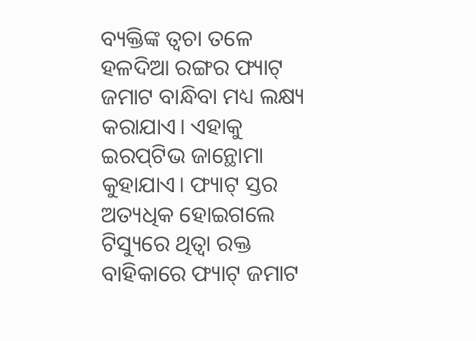ବ୍ୟକ୍ତିଙ୍କ ତ୍ୱଚା ତଳେ ହଳଦିଆ ରଙ୍ଗର ଫ୍ୟାଟ୍‌ ଜମାଟ ବାନ୍ଧିବା ମଧ୍ୟ ଲକ୍ଷ୍ୟ କରାଯାଏ। ଏହାକୁ ଇରପ୍‌ଟିଭ ଜାନ୍ଥୋମା କୁହାଯାଏ। ଫ୍ୟାଟ୍‌ ସ୍ତର ଅତ୍ୟଧିକ ହୋଇଗଲେ ଟିସ୍ୟୁରେ ଥିତ୍ବା ରକ୍ତ ବାହିକାରେ ଫ୍ୟାଟ୍‌ ଜମାଟ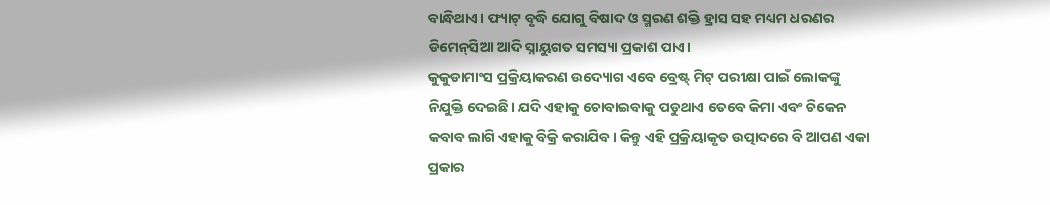ବାନ୍ଧିଥାଏ। ଫ୍ୟାଟ୍‌ ବୃଦ୍ଧି ଯୋଗୁ ବିଷାଦ ଓ ସ୍ମରଣ ଶକ୍ତି ହ୍ରାସ ସହ ମଧ୍ୟମ ଧରଣର ଡିମେନ୍‌ସିଆ ଆଦି ସ୍ନାୟୁଗତ ସମସ୍ୟା ପ୍ରକାଶ ପାଏ।
କୁକୁଡାମାଂସ ପ୍ରକ୍ରିୟାକରଣ ଉଦ୍ୟୋଗ ଏବେ ବ୍ରେଷ୍ଟ୍‌ ମିଟ୍‌ ପରୀକ୍ଷା ପାଇଁ ଲୋକଙ୍କୁ ନିଯୁକ୍ତି ଦେଇଛି। ଯଦି ଏହାକୁ ଚୋବାଇବାକୁ ପଡୁଥାଏ ତେବେ କିମା ଏବଂ ଚିକେନ କବାବ ଲାଗି ଏହାକୁ ବିକ୍ରି କରାଯିବ। କିନ୍ତୁ ଏହି ପ୍ରକ୍ରିୟାକୃତ ଉତ୍ପାଦରେ ବି ଆପଣ ଏକା ପ୍ରକାର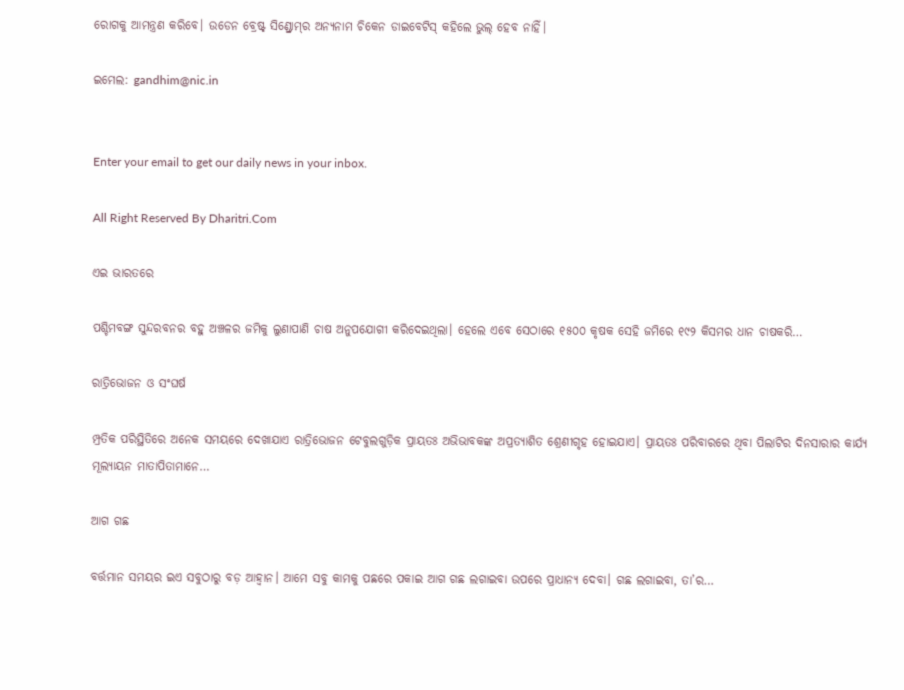ରୋଗକୁ ଆମନ୍ତ୍ରଣ କରିବେ। ଉଡେନ ବ୍ରେଷ୍ଟ୍‌ ସିଣ୍ଡ୍ରୋମ୍‌ର ଅନ୍ୟନାମ ଚିକେନ ଡାଇବେଟିସ୍‌ କହିଲେ ଭୁଲ୍‌ ହେବ ନାହିଁ।

ଇମେଲ: gandhim@nic.in


Enter your email to get our daily news in your inbox.

All Right Reserved By Dharitri.Com

ଏଇ ଭାରତରେ

ପଶ୍ଚିମବଙ୍ଗ ସୁନ୍ଦରବନର ବହୁ ଅଞ୍ଚଳର ଜମିକୁ ଲୁଣାପାଣି ଚାଷ ଅନୁପଯୋଗୀ କରିଦେଇଥିଲା। ହେଲେ ଏବେ ସେଠାରେ ୧୫୦୦ କୃଷକ ସେହି ଜମିରେ ୧୯୨ କିସମର ଧାନ ଚାଷକରି…

ରାତ୍ରିଭୋଜନ ଓ ସଂଘର୍ଷ

ମ୍ପ୍ରତିକ ପରିସ୍ଥିତିରେ ଅନେକ ସମୟରେ ଦେଖାଯାଏ ରାତ୍ରିଭୋଜନ ଟେବୁଲଗୁଡ଼ିକ ପ୍ରାୟତଃ ଅଭିଭାବକଙ୍କ ଅପ୍ରତ୍ୟାଶିତ ଶ୍ରେଣୀଗୃହ ହୋଇଯାଏ। ପ୍ରାୟତଃ ପରିବାରରେ ଥିବା ପିଲାଟିର ଦିନସାରାର କାର୍ଯ୍ୟ ମୂଲ୍ୟାୟନ ମାତାପିତାମାନେ…

ଆଗ ଗଛ

ବର୍ତ୍ତମାନ ସମୟର ଇଏ ସବୁଠାରୁ ବଡ଼ ଆହ୍ବାନ। ଆମେ ସବୁ କାମକୁ ପଛରେ ପକାଇ ଆଗ ଗଛ ଲଗାଇବା ଉପରେ ପ୍ରାଧାନ୍ୟ ଦେବା। ଗଛ ଲଗାଇବା, ତା’ର…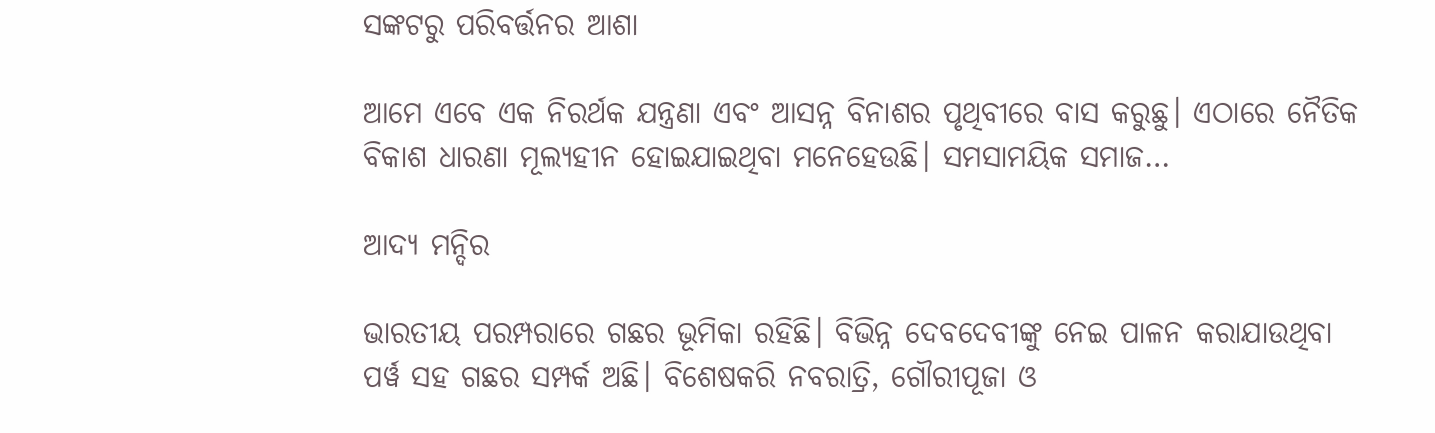ସଙ୍କଟରୁ ପରିବର୍ତ୍ତନର ଆଶା

ଆମେ ଏବେ ଏକ ନିରର୍ଥକ ଯନ୍ତ୍ରଣା ଏବଂ ଆସନ୍ନ ବିନାଶର ପୃଥିବୀରେ ବାସ କରୁଛୁ। ଏଠାରେ ନୈତିକ ବିକାଶ ଧାରଣା ମୂଲ୍ୟହୀନ ହୋଇଯାଇଥିବା ମନେହେଉଛି। ସମସାମୟିକ ସମାଜ…

ଆଦ୍ୟ ମନ୍ଦିର

ଭାରତୀୟ ପରମ୍ପରାରେ ଗଛର ଭୂମିକା ରହିଛି। ବିଭିନ୍ନ ଦେବଦେବୀଙ୍କୁ ନେଇ ପାଳନ କରାଯାଉଥିବା ପର୍ୱ ସହ ଗଛର ସମ୍ପର୍କ ଅଛି। ବିଶେଷକରି ନବରାତ୍ରି, ଗୌରୀପୂଜା ଓ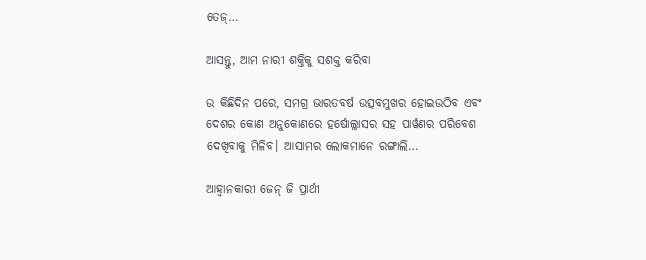ତେଜ୍‌…

ଆସନ୍ତୁ, ଆମ ନାରୀ ଶକ୍ତିକୁ ସଶକ୍ତ କରିବା

ଉ କିଛିଦିନ ପରେ, ସମଗ୍ର ଭାରତବର୍ଷ ଉତ୍ସବମୁଖର ହୋଇଉଠିବ ଏବଂ ଦେଶର କୋଣ ଅନୁକୋଣରେ ହର୍ଷୋଲ୍ଲାସର ସହ ପାର୍ୱଣର ପରିବେଶ ଦେଖିବାକୁ ମିଳିବ। ଆସାମର ଲୋକମାନେ ରଙ୍ଗାଲି…

ଆହ୍ବାନକାରୀ ଜେନ୍‌ ଜି ପ୍ରାର୍ଥୀ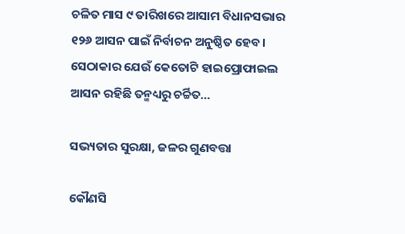ଚଳିତ ମାସ ୯ ତାରିଖରେ ଆସାମ ବିଧାନସଭାର ୧୨୬ ଆସନ ପାଇଁ ନିର୍ବାଚନ ଅନୁଷ୍ଠିତ ହେବ। ସେଠାକାର ଯେଉଁ କେତୋଟି ହାଇପ୍ରୋଫାଇଲ ଆସନ ରହିଛି ତନ୍ମଧ୍ୟରୁ ଚର୍ଚ୍ଚିତ…

ସଭ୍ୟତାର ସୁରକ୍ଷା, ଜଳର ଗୁଣବତ୍ତା

କୌଣସି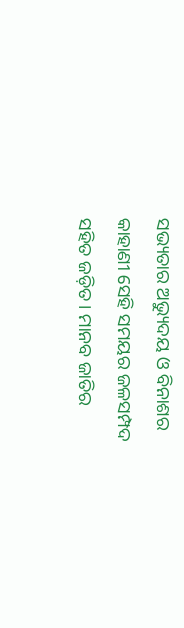ସଭ୍ୟତାର ଅଭ୍ୟୁଦୟ ଓ ବିନାଶର କାହାଣୀ ସେହି ସମୟର ଜଳସମ୍ପଦ ସହିତ ଜଡ଼ିତ। ମାନବ ଜାତିର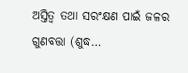ଅସ୍ତିତ୍ୱ ତଥା ସରଂକ୍ଷଣ ପାଇଁ ଜଳର ଗୁଣବତ୍ତା (ଶୁଦ୍ଧ…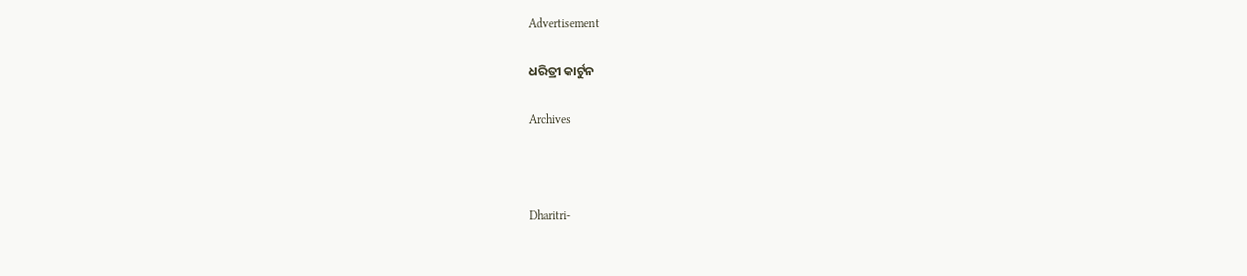Advertisement

ଧରିତ୍ରୀ କାର୍ଟୁନ

Archives



Dharitri-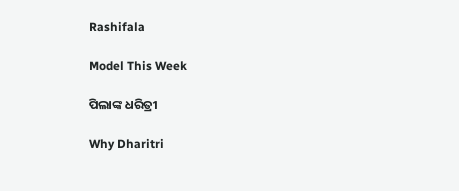Rashifala

Model This Week

ପିଲାଙ୍କ ଧରିତ୍ରୀ

Why Dharitri